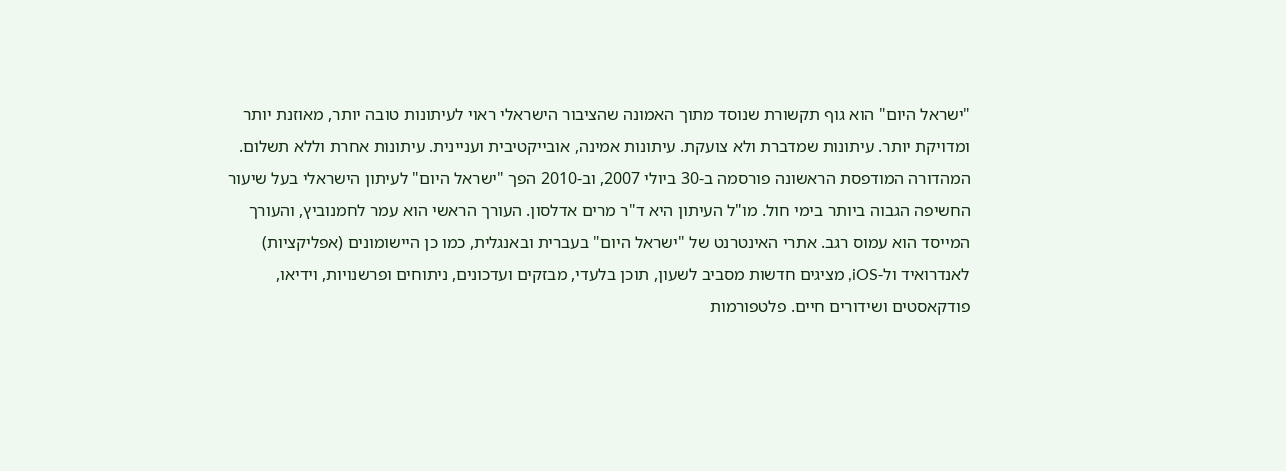"ישראל היום" הוא גוף תקשורת שנוסד מתוך האמונה שהציבור הישראלי ראוי לעיתונות טובה יותר, מאוזנת יותר ומדויקת יותר. עיתונות שמדברת ולא צועקת. עיתונות אמינה, אובייקטיבית ועניינית. עיתונות אחרת וללא תשלום. המהדורה המודפסת הראשונה פורסמה ב-30 ביולי 2007, וב-2010 הפך "ישראל היום" לעיתון הישראלי בעל שיעור החשיפה הגבוה ביותר בימי חול. מו"ל העיתון היא ד"ר מרים אדלסון. העורך הראשי הוא עמר לחמנוביץ, והעורך המייסד הוא עמוס רגב. אתרי האינטרנט של "ישראל היום" בעברית ובאנגלית, כמו כן היישומונים (אפליקציות) לאנדרואיד ול-iOS, מציגים חדשות מסביב לשעון, תוכן בלעדי, מבזקים ועדכונים, ניתוחים ופרשנויות, וידיאו, פודקאסטים ושידורים חיים. פלטפורמות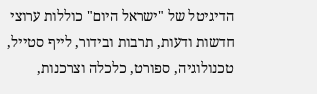הדיגיטל של "ישראל היום" כוללות ערוצי חדשות ודעות, תרבות ובידור, לייף סטייל, טכנולוגיה, ספורט, כלכלה וצרכנות,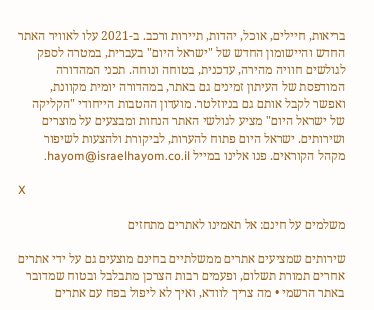בריאות, חיילים, אוכל, יהדות, תיירות ורכב. ב-2021 עלו לאוויר האתר החדש והיישומון החדש של "ישראל היום" בעברית, במטרה לספק לגולשים חוויה מהירה, עדכנית, בטוחה ונוחה. תכני המהדורה המודפסת של העיתון זמינים גם באתר, במהדורה יומית מקוונת, ואפשר לקבל אותם גם בניוזלטר. מועדון ההטבות הייחודי "הקליקה של ישראל היום" מציע לגולשי האתר הנחות ומבצעים על מוצרים ושירותים. ישראל היום פתוח להערות, לביקורת ולהצעות לשיפור מקהל הקוראים. פנו אלינו במייל hayom@israelhayom.co.il.

X

משלמים על חינם: אל תאמינו לאתרים מתחזים

שירותים שמציעים אתרים ממשלתיים בחינם מוצעים גם על ידי אתרים אחרים תמורת תשלום, ופעמים רבות הצרכן מתבלבל ובטוח שמדובר באתר הרשמי • מה צריך לוודא, ואיך לא ליפול בפח עם אתרים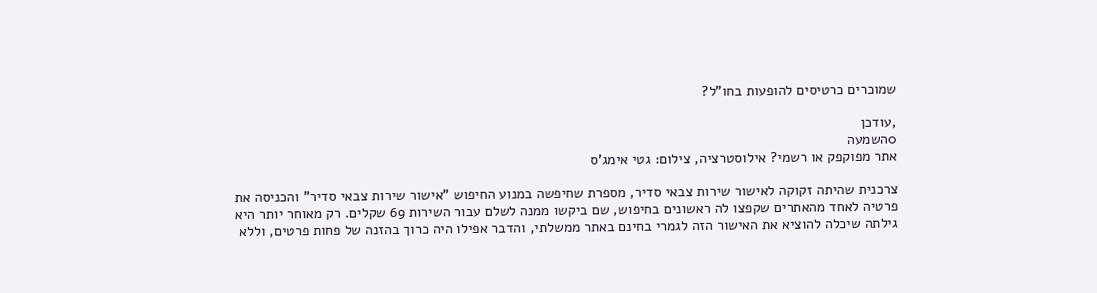שמוכרים כרטיסים להופעות בחו"ל?

,עודכן
0השמעה
אתר מפוקפק או רשמי? אילוסטרציה, צילום: גטי אימג'ס

צרכנית שהיתה זקוקה לאישור שירות צבאי סדיר, מספרת שחיפשה במנוע החיפוש "אישור שירות צבאי סדיר" והכניסה את פרטיה לאחד מהאתרים שקפצו לה ראשונים בחיפוש, שם ביקשו ממנה לשלם עבור השירות 69 שקלים. רק מאוחר יותר היא גילתה שיכלה להוציא את האישור הזה לגמרי בחינם באתר ממשלתי, והדבר אפילו היה כרוך בהזנה של פחות פרטים, וללא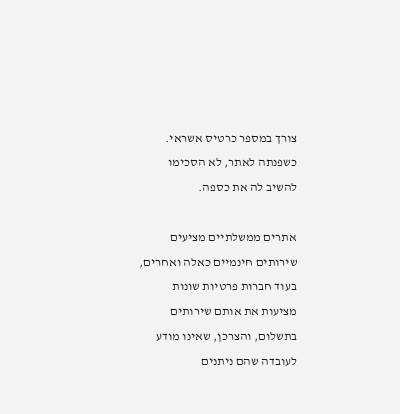צורך במספר כרטיס אשראי. כשפנתה לאתר, לא הסכימו להשיב לה את כספה.

אתרים ממשלתיים מציעים שירותים חינמיים כאלה ואחרים, בעוד חברות פרטיות שונות מציעות את אותם שירותים בתשלום, והצרכן, שאינו מודע לעובדה שהם ניתנים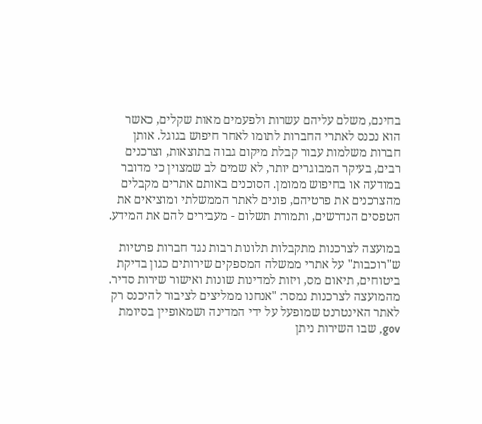בחינם, משלם עליהם עשרות ולפעמים מאות שקלים, כאשר הוא נכנס לאתרי החברות לתומו לאחר חיפוש בגוגל. אותן חברות משלמות עבור קבלת מיקום גבוה בתוצאות, וצרכנים רבים, בעיקר המבוגרים יותר, לא שמים לב שמצוין כי מדובר במודעה או בחיפוש ממומן. הסוכנים באותם אתרים מקבלים מהצרכנים את פרטיהם, פונים לאתר הממשלתי ומוציאים את הטפסים הנדרשים, ותמורת תשלום - מעבירים להם את המידע.

במועצה לצרכנות מתקבלות תלונות רבות נגד חברות פרטיות ש"רוכבות" על אתרי ממשלה המספקים שירותים כגון בדיקת ביטוחים, תיאום מס, ויזות למדינות שונות ואישור שירות סדיר. מהמועצה לצרכנות נמסר: "אנחנו ממליצים לציבור להיכנס רק לאתר האינטרנט שמופעל על ידי המדינה ושמאופיין בסיומת gov, שבו השירות ניתן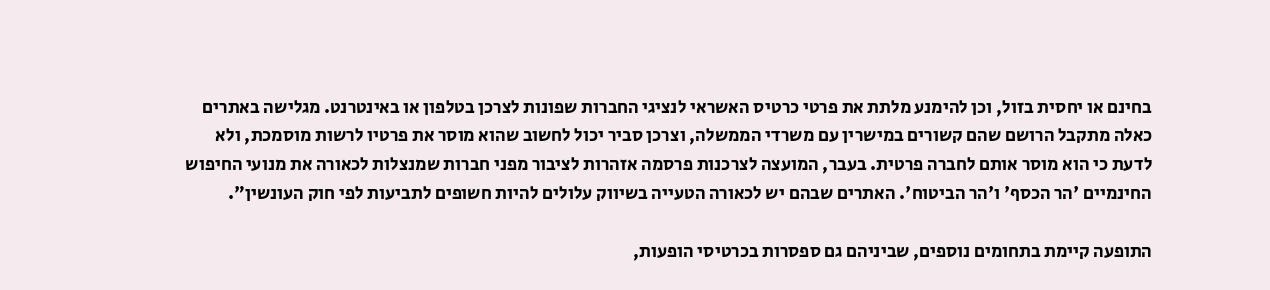בחינם או יחסית בזול, וכן להימנע מלתת את פרטי כרטיס האשראי לנציגי החברות שפונות לצרכן בטלפון או באינטרנט. מגלישה באתרים כאלה מתקבל הרושם שהם קשורים במישרין עם משרדי הממשלה, וצרכן סביר יכול לחשוב שהוא מוסר את פרטיו לרשות מוסמכת, ולא לדעת כי הוא מוסר אותם לחברה פרטית. בעבר, המועצה לצרכנות פרסמה אזהרות לציבור מפני חברות שמנצלות לכאורה את מנועי החיפוש החינמיים 'הר הכסף' ו'הר הביטוח'. האתרים שבהם יש לכאורה הטעייה בשיווק עלולים להיות חשופים לתביעות לפי חוק העונשין".

התופעה קיימת בתחומים נוספים, שביניהם גם ספסרות בכרטיסי הופעות,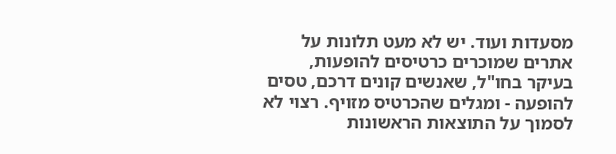מסעדות ועוד. יש לא מעט תלונות על אתרים שמוכרים כרטיסים להופעות, בעיקר בחו"ל, שאנשים קונים דרכם, טסים להופעה - ומגלים שהכרטיס מזויף. רצוי לא לסמוך על התוצאות הראשונות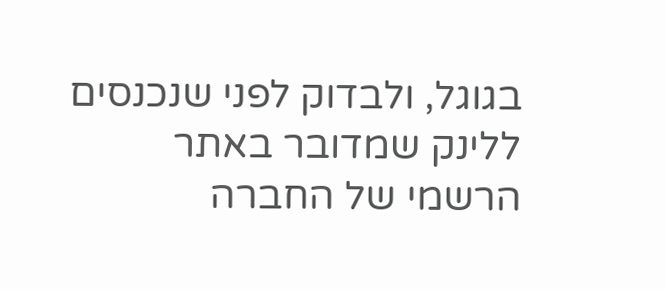בגוגל, ולבדוק לפני שנכנסים ללינק שמדובר באתר הרשמי של החברה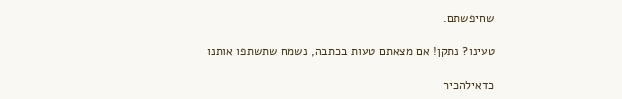שחיפשתם.

טעינו? נתקן! אם מצאתם טעות בכתבה, נשמח שתשתפו אותנו

כדאילהכיר